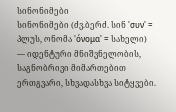სინონიმები
სინონიმები (ძვ.ბერძ. სინ 'συν' = პლუს, ონომა 'όνομα' = სახელი) — იდენტური მნიშვნელობის, საგნობრივი მიმართებით ერთგვარი, სხვადასხვა სიტყვები.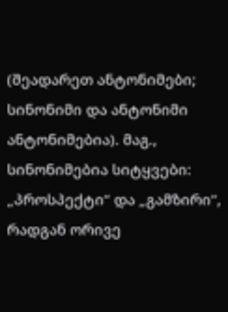(შეადარეთ ანტონიმები; სინონიმი და ანტონიმი ანტონიმებია). მაგ., სინონიმებია სიტყვები: „პროსპექტი“ და „გამზირი“, რადგან ორივე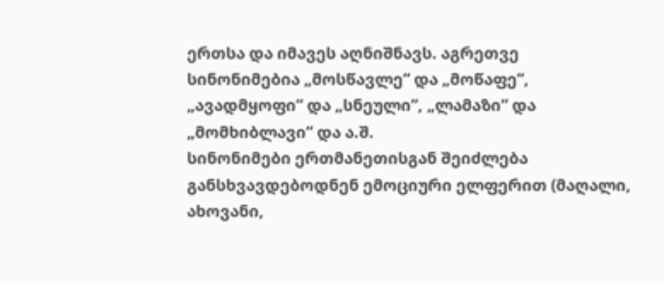ერთსა და იმავეს აღნიშნავს. აგრეთვე სინონიმებია „მოსწავლე“ და „მოწაფე“, „ავადმყოფი“ და „სნეული“, „ლამაზი“ და „მომხიბლავი“ და ა.შ.
სინონიმები ერთმანეთისგან შეიძლება განსხვავდებოდნენ ემოციური ელფერით (მაღალი, ახოვანი,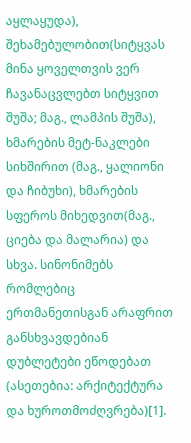აყლაყუდა), შეხამებულობით(სიტყვას მინა ყოველთვის ვერ ჩავანაცვლებთ სიტყვით შუშა; მაგ., ლამპის შუშა), ხმარების მეტ-ნაკლები სიხშირით (მაგ., ყალიონი და ჩიბუხი), ხმარების სფეროს მიხედვით(მაგ., ციება და მალარია) და სხვა. სინონიმებს რომლებიც ერთმანეთისგან არაფრით განსხვავდებიან დუბლეტები ეწოდებათ (ასეთებია: არქიტექტურა და ხუროთმოძღვრება)[1].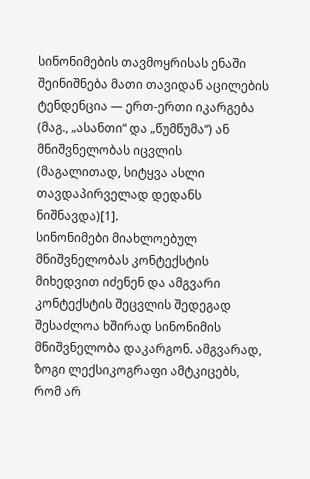სინონიმების თავმოყრისას ენაში შეინიშნება მათი თავიდან აცილების ტენდენცია — ერთ-ერთი იკარგება (მაგ., „ასანთი“ და „წუმწუმა“) ან მნიშვნელობას იცვლის (მაგალითად, სიტყვა ასლი თავდაპირველად დედანს ნიშნავდა)[1].
სინონიმები მიახლოებულ მნიშვნელობას კონტექსტის მიხედვით იძენენ და ამგვარი კონტექსტის შეცვლის შედეგად შესაძლოა ხშირად სინონიმის მნიშვნელობა დაკარგონ. ამგვარად, ზოგი ლექსიკოგრაფი ამტკიცებს, რომ არ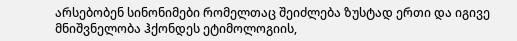არსებობენ სინონიმები რომელთაც შეიძლება ზუსტად ერთი და იგივე მნიშვნელობა ჰქონდეს ეტიმოლოგიის,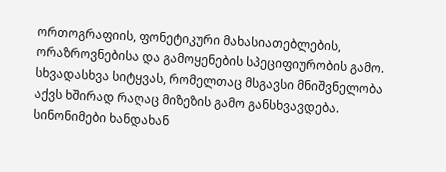ორთოგრაფიის, ფონეტიკური მახასიათებლების, ორაზროვნებისა და გამოყენების სპეციფიურობის გამო. სხვადასხვა სიტყვას, რომელთაც მსგავსი მნიშვნელობა აქვს ხშირად რაღაც მიზეზის გამო განსხვავდება. სინონიმები ხანდახან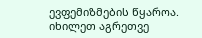ევფემიზმების წყაროა.
იხილეთ აგრეთვე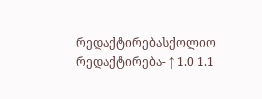რედაქტირებასქოლიო
რედაქტირება- ↑ 1.0 1.1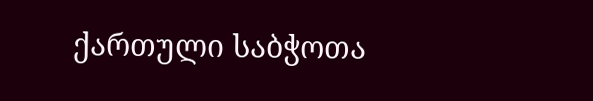ქართული საბჭოთა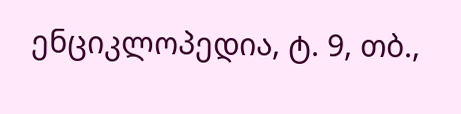ენციკლოპედია, ტ. 9, თბ.,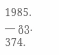1985. — გვ. 374.